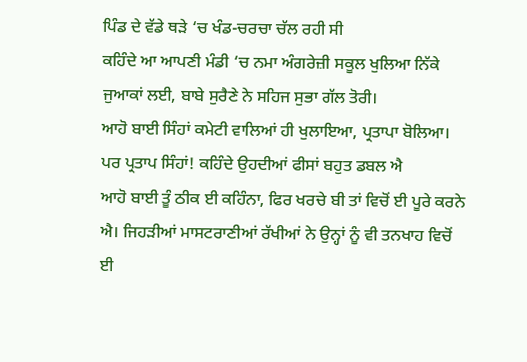ਪਿੰਡ ਦੇ ਵੱਡੇ ਥੜੇ ‘ਚ ਖੰਡ-ਚਰਚਾ ਚੱਲ ਰਹੀ ਸੀ
ਕਹਿੰਦੇ ਆ ਆਪਣੀ ਮੰਡੀ ‘ਚ ਨਮਾ ਅੰਗਰੇਜ਼ੀ ਸਕੂਲ ਖੁਲਿਆ ਨਿੱਕੇ ਜੁਆਕਾਂ ਲਈ, ਬਾਬੇ ਸੁਰੈਣੇ ਨੇ ਸਹਿਜ ਸੁਭਾ ਗੱਲ ਤੋਰੀ।
ਆਹੋ ਬਾਈ ਸਿੰਹਾਂ ਕਮੇਟੀ ਵਾਲਿਆਂ ਹੀ ਖੁਲਾਇਆ, ਪ੍ਰਤਾਪਾ ਬੋਲਿਆ। ਪਰ ਪ੍ਰਤਾਪ ਸਿੰਹਾਂ! ਕਹਿੰਦੇ ਉਹਦੀਆਂ ਫੀਸਾਂ ਬਹੁਤ ਡਬਲ ਐ
ਆਹੋ ਬਾਈ ਤੂੰ ਠੀਕ ਈ ਕਹਿੰਨਾ, ਫਿਰ ਖਰਚੇ ਬੀ ਤਾਂ ਵਿਚੋਂ ਈ ਪੂਰੇ ਕਰਨੇ ਐ। ਜਿਹੜੀਆਂ ਮਾਸਟਰਾਣੀਆਂ ਰੱਖੀਆਂ ਨੇ ਉਨ੍ਹਾਂ ਨੂੰ ਵੀ ਤਨਖਾਹ ਵਿਚੋਂ ਈ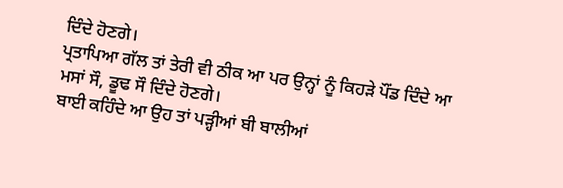ਦਿੰਦੇ ਹੋਣਗੇ।
ਪ੍ਰਤਾਪਿਆ ਗੱਲ ਤਾਂ ਤੇਰੀ ਵੀ ਠੀਕ ਆ ਪਰ ਉਨ੍ਹਾਂ ਨੂੰ ਕਿਹੜੇ ਪੌਂਡ ਦਿੰਦੇ ਆ ਮਸਾਂ ਸੌ, ਡੂਢ ਸੌ ਦਿੰਦੇ ਹੋਣਗੇ।
ਬਾਈ ਕਹਿੰਦੇ ਆ ਉਹ ਤਾਂ ਪੜ੍ਹੀਆਂ ਬੀ ਬਾਲੀਆਂ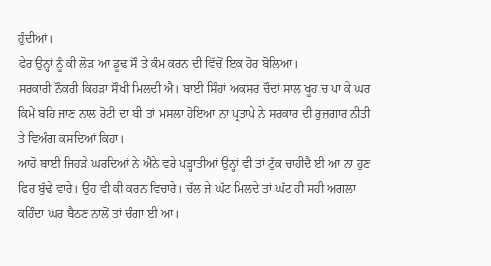ਹੁੰਦੀਆਂ।
ਫੇਰ ਉਨ੍ਹਾਂ ਨੂੰ ਕੀ ਲੋੜ ਆ ਡੂਢ ਸੌ ਤੇ ਕੰਮ ਕਰਨ ਦੀ ਵਿੱਚੋਂ ਇਕ ਹੋਰ ਬੋਲਿਆ।
ਸਰਕਾਰੀ ਨੌਕਰੀ ਕਿਹੜਾ ਸੌਖੀ ਮਿਲਦੀ ਐ। ਬਾਈ ਸਿੰਹਾਂ ਅਕਸਰ ਚੌਦਾਂ ਸਾਲ ਖੂਹ ਚ ਪਾ ਕੇ ਘਰ ਕਿਮੇਂ ਬਹਿ ਜਾਣ ਨਾਲ ਰੋਟੀ ਦਾ ਬੀ ਤਾਂ ਮਸਲਾ ਹੋਇਆ ਨਾ ਪ੍ਰਤਾਪੇ ਨੇ ਸਰਕਾਰ ਦੀ ਰੁਜ਼ਗਾਰ ਨੀਤੀ ਤੇ ਵਿਅੰਗ ਕਸਦਿਆਂ ਕਿਹਾ।
ਆਹੋ ਬਾਈ ਜਿਹੜੇ ਘਰਦਿਆਂ ਨੇ ਐਨੇ ਵਰੇ ਪੜ੍ਹਾਤੀਆਂ ਉਨ੍ਹਾਂ ਵੀ ਤਾਂ ਟੁੱਕ ਚਾਹੀਦੈ ਈ ਆ ਨਾ ਹੁਣ ਫਿਰ ਬੁੱਢੇ ਵਾਰੇ। ਉਹ ਵੀ ਕੀ ਕਰਨ ਵਿਚਾਰੇ। ਚੱਲ ਜੇ ਘੱਟ ਮਿਲਦੇ ਤਾਂ ਘੱਟ ਹੀ ਸਹੀ ਅਗਲਾ ਕਹਿੰਦਾ ਘਰ ਬੈਠਣ ਨਾਲੋਂ ਤਾਂ ਚੰਗਾ ਈ ਆ।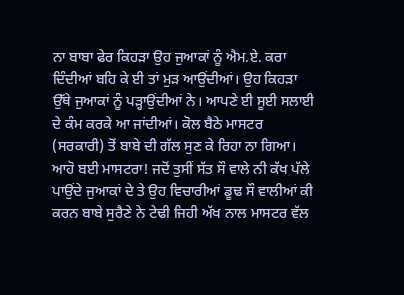ਨਾ ਬਾਬਾ ਫੇਰ ਕਿਹੜਾ ਉਹ ਜੁਆਕਾਂ ਨੂੰ ਐਮ.ਏ. ਕਰਾ ਦਿੰਦੀਆਂ ਬਹਿ ਕੇ ਈ ਤਾਂ ਮੁੜ ਆਉਂਦੀਆਂ। ਉਹ ਕਿਹੜਾ ਉੱਥੇ ਜੁਆਕਾਂ ਨੂੰ ਪੜ੍ਹਾਉਂਦੀਆਂ ਨੇ। ਆਪਣੇ ਈ ਸੂਈ ਸਲਾਈ ਦੇ ਕੰਮ ਕਰਕੇ ਆ ਜਾਂਦੀਆਂ। ਕੋਲ ਬੈਠੇ ਮਾਸਟਰ (ਸਰਕਾਰੀ) ਤੋਂ ਬਾਬੇ ਦੀ ਗੱਲ ਸੁਣ ਕੇ ਰਿਹਾ ਨਾ ਗਿਆ। ਆਹੋ ਬਈ ਮਾਸਟਰਾ! ਜਦੋਂ ਤੁਸੀਂ ਸੱਤ ਸੌ ਵਾਲੇ ਨੀ ਕੱਖ ਪੱਲੇ ਪਾਉਂਦੇ ਜੁਆਕਾਂ ਦੇ ਤੇ ਉਹ ਵਿਚਾਰੀਆਂ ਡੂਢ ਸੌ ਵਾਲੀਆਂ ਕੀ ਕਰਨ ਬਾਬੇ ਸੁਰੈਣੇ ਨੇ ਟੇਢੀ ਜਿਹੀ ਅੱਖ ਨਾਲ ਮਾਸਟਰ ਵੱਲ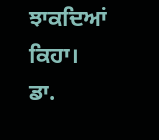ਝਾਕਦਿਆਂ ਕਿਹਾ।
ਡਾ.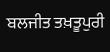ਬਲਜੀਤ ਤਖ਼ਤੂਪੁਰੀ